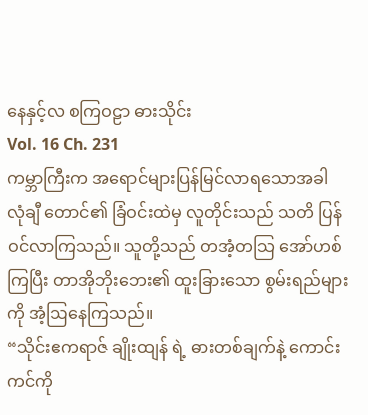နေနှင့်လ စကြဝဠာ ဓားသိုင်း
Vol. 16 Ch. 231
ကမ္ဘာကြီးက အရောင်များပြန်မြင်လာရသောအခါ လုံချီ တောင်၏ ခြံဝင်းထဲမှ လူတိုင်းသည် သတိ ပြန်ဝင်လာကြသည်။ သူတို့သည် တအံ့တသြ အော်ဟစ်ကြပြီး တာအိုဘိုးဘေး၏ ထူးခြားသော စွမ်းရည်များကို အံ့ဩနေကြသည်။
“သိုင်းဧကရာဇ် ချိုးထျန် ရဲ့ ဓားတစ်ချက်နဲ့ ကောင်းကင်ကို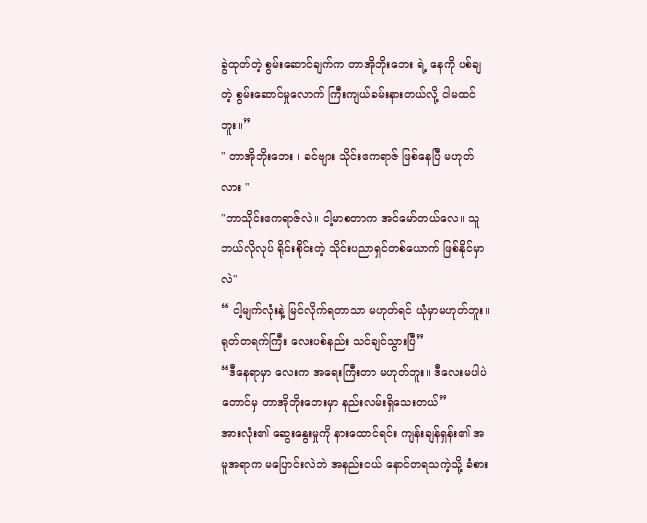ခွဲထုတ်တဲ့ စွမ်းဆောင်ချက်က တာအိုဘိုးဘေး ရဲ့ နေကို ပစ်ချတဲ့ စွမ်းဆောင်မှုလောက် ကြီးကျယ်ခမ်းနားတယ်လို့ ငါမထင်ဘူး။”
" တာအိုဘိုးဘေး ၊ ခင်ဗျား သိုင်းဧကရာဇ် ဖြစ်နေပြီ မဟုတ်လား "
"ဘာသိုင်းဧကရာဇ်လဲ။ ငါ့မာစတာက အင်မော်တယ်လေ။ သူဘယ်လိုလုပ် ရိုင်းစိုင်းတဲ့ သိုင်းပညာရှင်တစ်ယောက် ဖြစ်နိုင်မှာလဲ"
“ ငါ့မျက်လုံးနဲ့ မြင်လိုက်ရတာသာ မဟုတ်ရင် ယုံမှာမဟုတ်ဘူး။ ရုတ်တရက်ကြီး လေးပစ်နည်း သင်ချင်သွားပြီ”
“ဒီနေရာမှာ လေးက အရေးကြီးတာ မဟုတ်ဘူး။ ဒီလေးမပါပဲတောင်မှ တာအိုဘိုးဘေးမှာ နည်းလမ်းရှိသေးတယ်”
အားလုံး၏ ဆွေးနွေးမှုကို နားထောင်ရင်း ကျန်းချန်ရှန်း၏ အမူအရာက မပြောင်းလဲဘဲ အနည်းငယ် နောင်တရသကဲ့သို့ ခံစား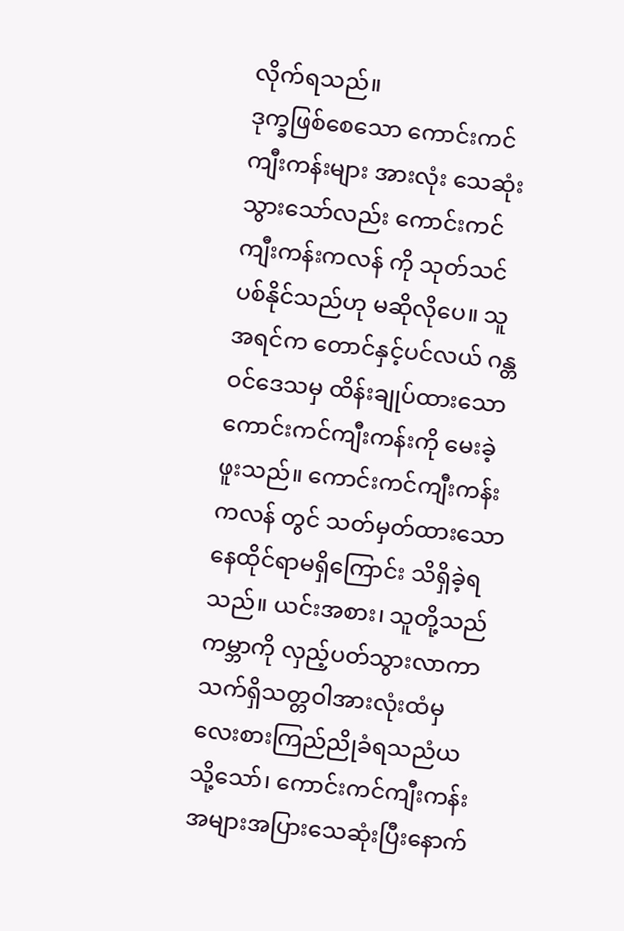လိုက်ရသည်။
ဒုက္ခဖြစ်စေသော ကောင်းကင်ကျီးကန်းများ အားလုံး သေဆုံးသွားသော်လည်း ကောင်းကင်ကျီးကန်းကလန် ကို သုတ်သင်ပစ်နိုင်သည်ဟု မဆိုလိုပေ။ သူအရင်က တောင်နှင့်ပင်လယ် ဂန္တဝင်ဒေသမှ ထိန်းချုပ်ထားသော ကောင်းကင်ကျီးကန်းကို မေးခဲ့ဖူးသည်။ ကောင်းကင်ကျီးကန်းကလန် တွင် သတ်မှတ်ထားသောနေထိုင်ရာမရှိကြောင်း သိရှိခဲ့ရသည်။ ယင်းအစား၊ သူတို့သည် ကမ္ဘာကို လှည့်ပတ်သွားလာကာ သက်ရှိသတ္တဝါအားလုံးထံမှ လေးစားကြည်ညိုခံရသညံယ
သို့သော်၊ ကောင်းကင်ကျီးကန်း အများအပြားသေဆုံးပြီးနောက်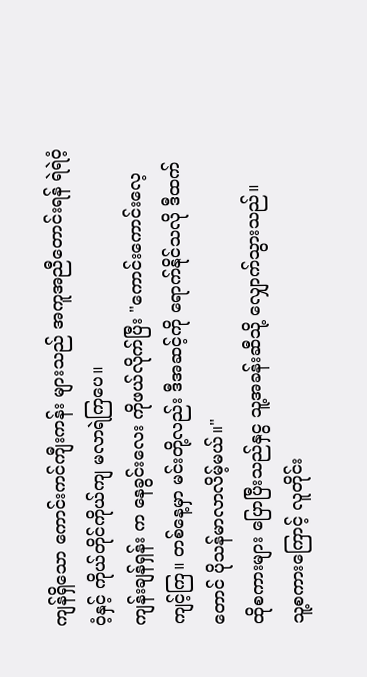ကျန်ရှိသော ကောင်းကင်ကျီးကန်း များသည် အကူအညီတောင်းရန် ရဲရဲဝံ့ဝံ့နှင့် ကိုယ်တိုင်ကိုယ်ကျ မလာရဲကြပေ။
ကျန်းချန်ရှန်း က နေခွင်းလေး ကိုဖယ်လိုက်ပြီး "ကောင်းကောင်းလေ့ကျင့်ကြ။ တစ်နေ့မှာ မင်းတို့လည်း ဒီအဆင့်ကို ရောက်နိုင်သလို ဒီထက်တောင် ပိုသန်မာလာလိမ့်မယ်။"
ထိုစကားများ ပြောပြီးသည်နှငွ သူ့အခန်းဆီသို့ လျှောက်သွားသည်။
သူ့စကားကြောင့် လူတိုင်း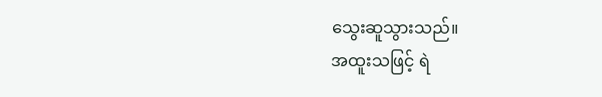သွေးဆူသွားသည်။
အထူးသဖြင့် ရဲ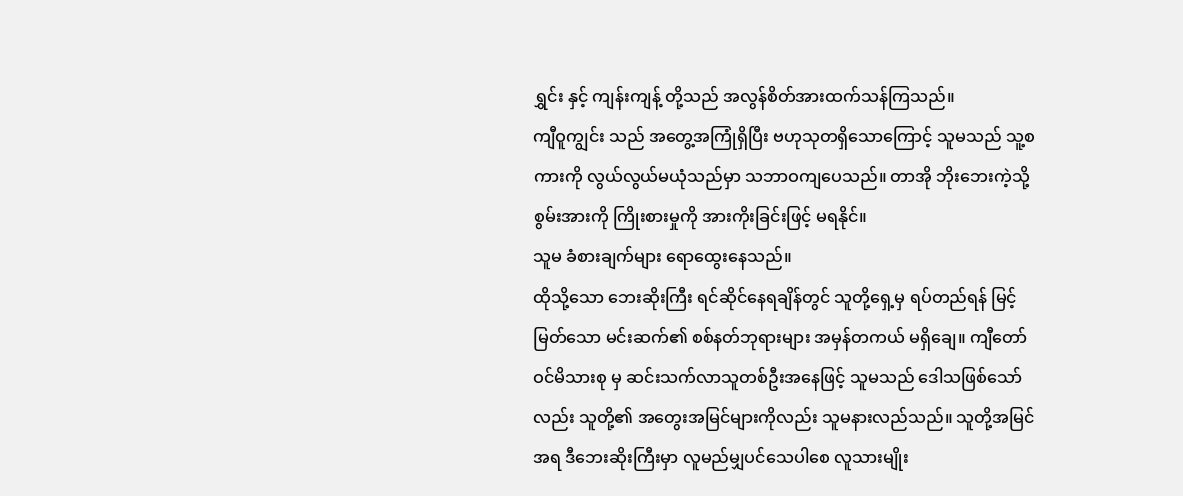ရွှင်း နှင့် ကျန်းကျန့် တို့သည် အလွန်စိတ်အားထက်သန်ကြသည်။
ကျီဝူကျွင်း သည် အတွေ့အကြုံရှိပြီး ဗဟုသုတရှိသောကြောင့် သူမသည် သူ့စကားကို လွယ်လွယ်မယုံသည်မှာ သဘာဝကျပေသည်။ တာအို ဘိုးဘေးကဲ့သို့ စွမ်းအားကို ကြိုးစားမှုကို အားကိုးခြင်းဖြင့် မရနိုင်။
သူမ ခံစားချက်များ ရောထွေးနေသည်။
ထိုသို့သော ဘေးဆိုးကြီး ရင်ဆိုင်နေရချိန်တွင် သူတို့ရှေ့မှ ရပ်တည်ရန် မြင့်မြတ်သော မင်းဆက်၏ စစ်နတ်ဘုရားများ အမှန်တကယ် မရှိချေ။ ကျီတော်ဝင်မိသားစု မှ ဆင်းသက်လာသူတစ်ဦးအနေဖြင့် သူမသည် ဒေါသဖြစ်သော်လည်း သူတို့၏ အတွေးအမြင်များကိုလည်း သူမနားလည်သည်။ သူတို့အမြင်အရ ဒီဘေးဆိုးကြီးမှာ လူမည်မျှပင်သေပါစေ လူသားမျိုး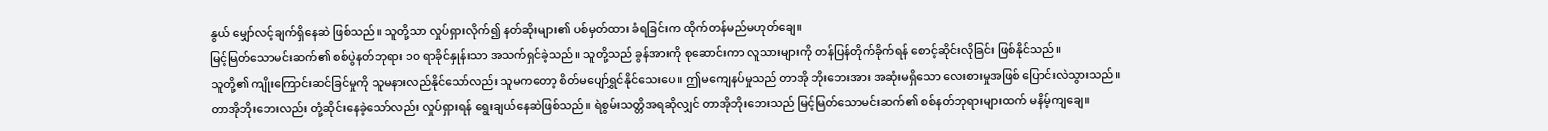နွယ် မျှော်လင့်ချက်ရှိနေဆဲ ဖြစ်သည်။ သူတို့သာ လှုပ်ရှားလိုက်၍ နတ်ဆိုးများ၏ ပစ်မှတ်ထား ခံရခြင်းက ထိုက်တန်မည်မဟုတ်ချေ။
မြင့်မြတ်သောမင်းဆက်၏ စစ်ပွဲနတ်ဘုရား ၁၀ ရာခိုင်နှုန်းသာ အသက်ရှင်ခဲ့သည်။ သူတို့သည် ခွန်အားကို စုဆောင်းကာ လူသားများကို တန်ပြန်တိုက်ခိုက်ရန် စောင့်ဆိုင်းလိုခြင်း ဖြစ်နိုင်သည်။
သူတို့၏ ကျိုးကြောင်းဆင်ခြင်မှုကို သူမနားလည်နိုင်သော်လည်း သူမကတော့ စိတ်မပျော်ရွှင်နိုင်သေးပေ။ ဤမကျေနပ်မှုသည် တာအို ဘိုးဘေးအား အဆုံးမရှိသော လေးစားမှုအဖြစ် ပြောင်းလဲသွားသည်။
တာအိုဘိုးဘေးလည်း တုံ့ဆိုင်းနေခဲ့သော်လည်း လှုပ်ရှားရန် ရွေးချယ်နေဆဲဖြစ်သည်။ ရဲစွမ်းသတ္တိအရဆိုလျှင် တာအိုဘိုးဘေးသည် မြင့်မြတ်သောမင်းဆက်၏ စစ်နတ်ဘုရားများထက် မနိမ့်ကျချေ။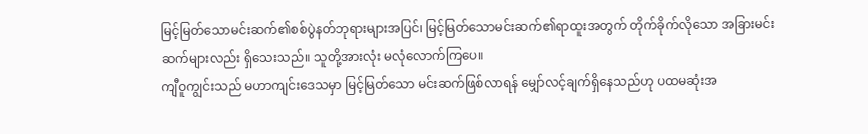မြင့်မြတ်သောမင်းဆက်၏စစ်ပွဲနတ်ဘုရားများအပြင်၊ မြင့်မြတ်သောမင်းဆက်၏ရာထူးအတွက် တိုက်ခိုက်လိုသော အခြားမင်းဆက်များလည်း ရှိသေးသည်။ သူတို့အားလုံး မလုံလောက်ကြပေ။
ကျီဝူကျွင်းသည် မဟာကျင်းဒေသမှာ မြင့်မြတ်သော မင်းဆက်ဖြစ်လာရန် မျှော်လင့်ချက်ရှိနေသည်ဟု ပထမဆုံးအ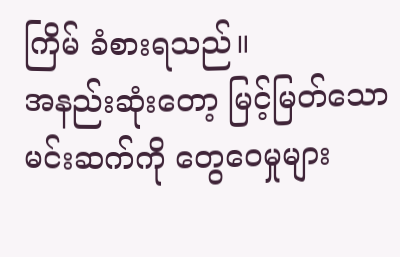ကြိမ် ခံစားရသည်။
အနည်းဆုံးတော့ မြင့်မြတ်သောမင်းဆက်ကို တွေဝေမှုများ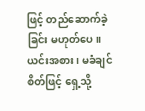ဖြင့် တည်ဆောက်ခဲ့ခြင်း မဟုတ်ပေ။ ယင်းအစား၊ မခံချင်စိတ်ဖြင့် ရှေ့သို့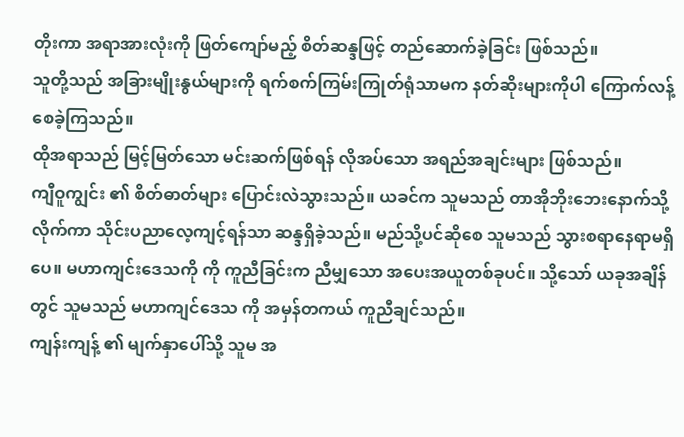တိုးကာ အရာအားလုံးကို ဖြတ်ကျော်မည့် စိတ်ဆန္ဒဖြင့် တည်ဆောက်ခဲ့ခြင်း ဖြစ်သည်။
သူတို့သည် အခြားမျိုးနွယ်များကို ရက်စက်ကြမ်းကြုတ်ရုံသာမက နတ်ဆိုးများကိုပါ ကြောက်လန့်စေခဲ့ကြသည်။
ထိုအရာသည် မြင့်မြတ်သော မင်းဆက်ဖြစ်ရန် လိုအပ်သော အရည်အချင်းများ ဖြစ်သည်။
ကျီဝူကျွင်း ၏ စိတ်ဓာတ်များ ပြောင်းလဲသွားသည်။ ယခင်က သူမသည် တာအိုဘိုးဘေးနောက်သို့ လိုက်ကာ သိုင်းပညာလေ့ကျင့်ရန်သာ ဆန္ဒရှိခဲ့သည်။ မည်သို့ပင်ဆိုစေ သူမသည် သွားစရာနေရာမရှိပေ။ မဟာကျင်းဒေသကို ကို ကူညီခြင်းက ညီမျှသော အပေးအယူတစ်ခုပင်။ သို့သော် ယခုအချိန်တွင် သူမသည် မဟာကျင်ဒေသ ကို အမှန်တကယ် ကူညီချင်သည်။
ကျန်းကျန့် ၏ မျက်နှာပေါ်သို့ သူမ အ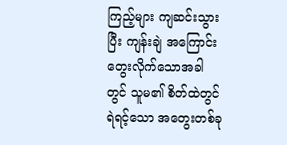ကြည့်များ ကျဆင်းသွားပြီး ကျန်းချဲ အကြောင်း တွေးလိုက်သောအခါတွင် သူမ၏ စိတ်ထဲတွင် ရဲရင့်သော အတွေးတစ်ခု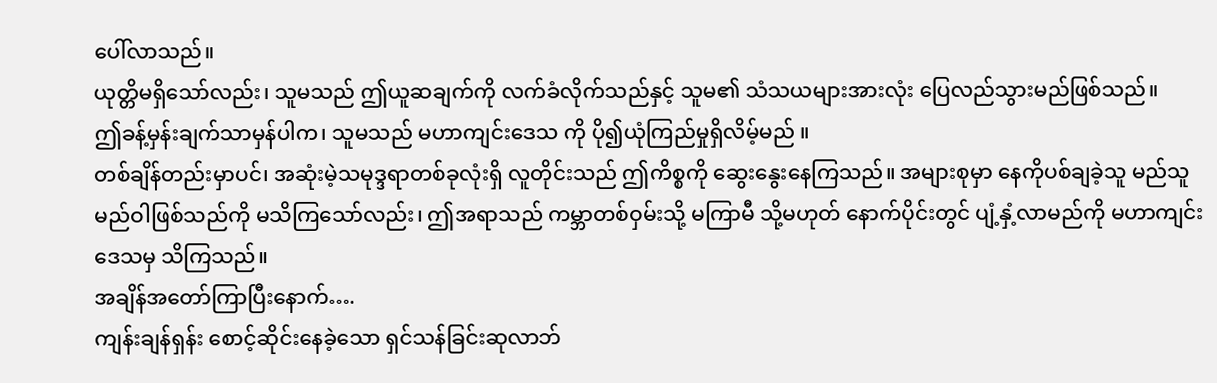ပေါ်လာသည်။
ယုတ္တိမရှိသော်လည်း၊ သူမသည် ဤယူဆချက်ကို လက်ခံလိုက်သည်နှင့် သူမ၏ သံသယများအားလုံး ပြေလည်သွားမည်ဖြစ်သည်။
ဤခန့်မှန်းချက်သာမှန်ပါက၊ သူမသည် မဟာကျင်းဒေသ ကို ပို၍ယုံကြည်မှုရှိလိမ့်မည် ။
တစ်ချိန်တည်းမှာပင်၊ အဆုံးမဲ့သမုဒ္ဒရာတစ်ခုလုံးရှိ လူတိုင်းသည် ဤကိစ္စကို ဆွေးနွေးနေကြသည်။ အများစုမှာ နေကိုပစ်ချခဲ့သူ မည်သူမည်ဝါဖြစ်သည်ကို မသိကြသော်လည်း၊ ဤအရာသည် ကမ္ဘာတစ်ဝှမ်းသို့ မကြာမီ သို့မဟုတ် နောက်ပိုင်းတွင် ပျံ့နှံ့လာမည်ကို မဟာကျင်းဒေသမှ သိကြသည်။
အချိန်အတော်ကြာပြီးနောက်….
ကျန်းချန်ရှန်း စောင့်ဆိုင်းနေခဲ့သော ရှင်သန်ခြင်းဆုလာဘ်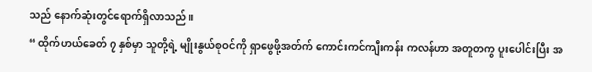သည် နောက်ဆုံးတွင်ရောက်ရှိလာသည်။
“ ထိုက်ဟယ်ခေတ် ၇ နှစ်မှာ သူတို့ရဲ့ မျိုးနွယ်စုဝင်ကို ရှာဖွေဖို့အတ်က် ကောင်းကင်ကျီးကန်း ကလန်ဟာ အတူတကွ ပူးပေါင်းပြီး အ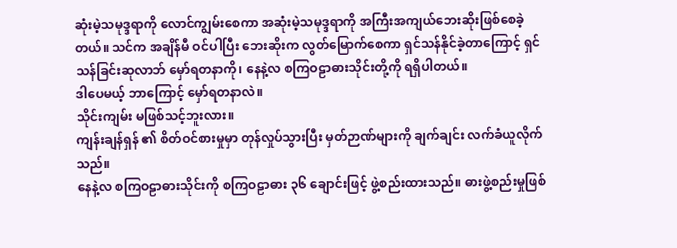ဆုံးမဲ့သမုဒ္ဒရာကို လောင်ကျွမ်းစေကာ အဆုံးမဲ့သမုဒ္ဒရာကို အကြီးအကျယ်ဘေးဆိုးဖြစ်စေခဲ့တယ်။ သင်က အချိန်မီ ဝင်ပါပြီး ဘေးဆိုးက လွတ်မြောက်စေကာ ရှင်သန်နိုင်ခဲ့တာကြောင့် ရှင်သန်ခြင်းဆုလာဘ် မှော်ရတနာကို၊ နေနဲ့လ စကြဝဠာဓားသိုင်းတို့ကို ရရှိပါတယ်။
ဒါပေမယ့် ဘာကြောင့် မှော်ရတနာလဲ။
သိုင်းကျမ်း မဖြစ်သင့်ဘူးလား။
ကျန်းချန်ရှန် ၏ စိတ်ဝင်စားမှုမှာ တုန်လှုပ်သွားပြီး မှတ်ဉာဏ်များကို ချက်ချင်း လက်ခံယူလိုက်သည်။
နေနဲ့လ စကြဝဠာဓားသိုင်းကို စကြဝဠာဓား ၃၆ ချောင်းဖြင့် ဖွဲ့စည်းထားသည်။ ဓားဖွဲ့စည်းမှုဖြစ်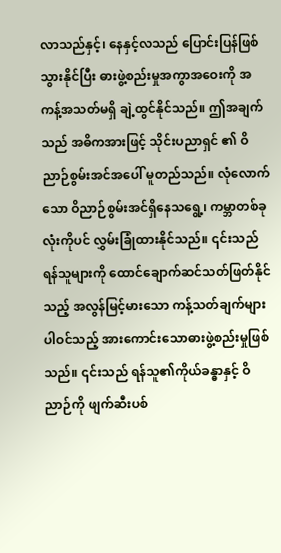လာသည်နှင့်၊ နေနှင့်လသည် ပြောင်းပြန်ဖြစ်သွားနိုင်ပြီး ဓားဖွဲ့စည်းမှုအကွာအဝေးကို အကန့်အသတ်မရှိ ချဲ့ထွင်နိုင်သည်။ ဤအချက်သည် အဓိကအားဖြင့် သိုင်းပညာရှင် ၏ ဝိညာဉ်စွမ်းအင်အပေါ် မူတည်သည်။ လုံလောက်သော ဝိညာဉ်စွမ်းအင်ရှိနေသရွေ့၊ ကမ္ဘာတစ်ခုလုံးကိုပင် လွှမ်းခြုံထားနိုင်သည်။ ၎င်းသည် ရန်သူများကို ထောင်ချောက်ဆင်သတ်ဖြတ်နိုင်သည့် အလွန်မြင့်မားသော ကန့်သတ်ချက်များ ပါဝင်သည့် အားကောင်းသောဓားဖွဲ့စည်းမှုဖြစ်သည်။ ၎င်းသည် ရန်သူ၏ကိုယ်ခန္ဓာနှင့် ဝိညာဉ်ကို ဖျက်ဆီးပစ်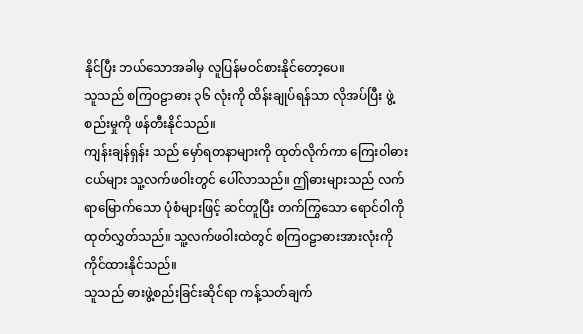နိုင်ပြီး ဘယ်သောအခါမှ လူပြန်မဝင်စားနိုင်တော့ပေ။
သူသည် စကြဝဠာဓား ၃၆ လုံးကို ထိန်းချုပ်ရန်သာ လိုအပ်ပြီး ဖွဲ့စည်းမှုကို ဖန်တီးနိုင်သည်။
ကျန်းချန်ရှန်း သည် မှော်ရတနာများကို ထုတ်လိုက်ကာ ကြေးဝါဓားငယ်များ သူ့လက်ဖဝါးတွင် ပေါ်လာသည်။ ဤဓားများသည် လက်ရာမြောက်သော ပုံစံများဖြင့် ဆင်တူပြီး တက်ကြွသော ရောင်ဝါကို ထုတ်လွှတ်သည်။ သူ့လက်ဖဝါးထဲတွင် စကြဝဠာဓားအားလုံးကို ကိုင်ထားနိုင်သည်။
သူသည် ဓားဖွဲ့စည်းခြင်းဆိုင်ရာ ကန့်သတ်ချက်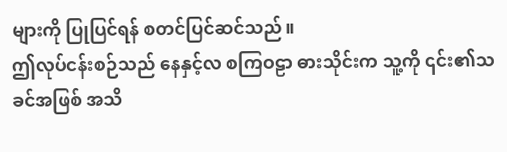များကို ပြုပြင်ရန် စတင်ပြင်ဆင်သည်။
ဤလုပ်ငန်းစဉ်သည် နေနှင့်လ စကြဝဠာ ဓားသိုင်းက သူ့ကို ၎င်း၏သခင်အဖြစ် အသိ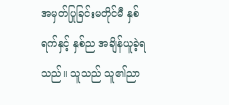အမှတ်ပြုခြင်းမတိုင်မီ နှစ်ရက်နှင့် နှစ်ည အချိန်ယူခဲ့ရသည်။ သူသည် သူ၏ညာ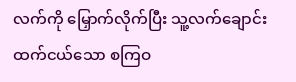လက်ကို မြှောက်လိုက်ပြီး သူ့လက်ချောင်းထက်ငယ်သော စကြဝ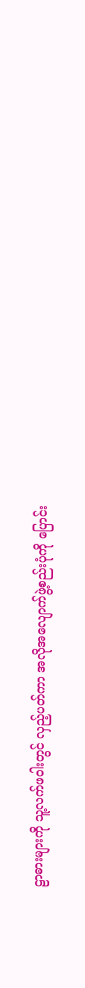ဠာဓားများကို သူ့လက်ဖဝါးတွင် လှည့်ပတ်ကာ အလိုအလျောက်ဖွဲ့စည်းပုံကို ပြောင်း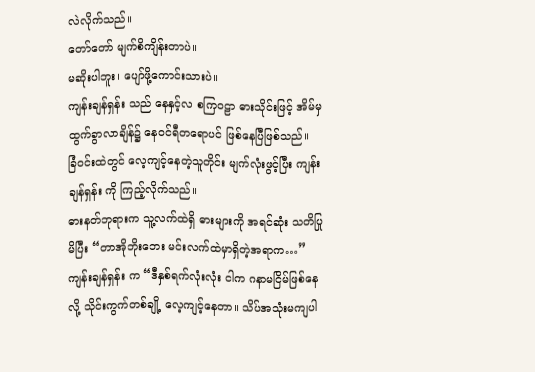လဲလိုက်သည်။
တော်တော် မျက်စိကျိန်းတာပဲ။
မဆိုးပါဘူး၊ ပျော်ဖို့ကောင်းသားပဲ။
ကျန်းချန်ရှန်း သည် နေနှင့်လ စကြဝဠာ ဓားသိုင်းဖြင့် အိမ်မှ ထွက်ခွာလာချိန်၌ နေဝင်ရီတရောပင် ဖြစ်နေပြီဖြစ်သည်။
ခြံဝင်းထဲတွင် လေ့ကျင့်နေတဲ့သူတိုင်း မျက်လုံးဖွင့်ပြီး ကျန်းချန်ရှန်း ကို ကြည့်လိုက်သည်။
ဓားနတ်ဘုရားက သူ့လက်ထဲရှိ ဓားများကို အရင်ဆုံး သတိပြုမိပြီး “တာအိုဘိုးဘေး မင်းလက်ထဲမှာရှိတဲ့အရာက…”
ကျန်းချန်ရှန်း က “ဒီနှစ်ရက်လုံးလုံး ငါက ဂနာမငြိမ်ဖြစ်နေလို့ သိုင်းကွက်တစ်ချို့ လေ့ကျင့်နေတာ။ သိပ်အသုံးမကျပါ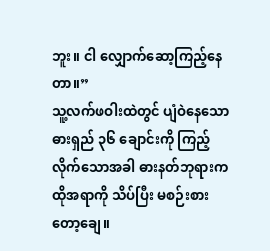ဘူး။ ငါ လျှောက်ဆော့ကြည့်နေတာ။”
သူ့လက်ဖဝါးထဲတွင် ပျံဝဲနေသော ဓားရှည် ၃၆ ချောင်းကို ကြည့်လိုက်သောအခါ ဓားနတ်ဘုရားက ထိုအရာကို သိပ်ပြီး မစဉ်းစားတော့ချေ။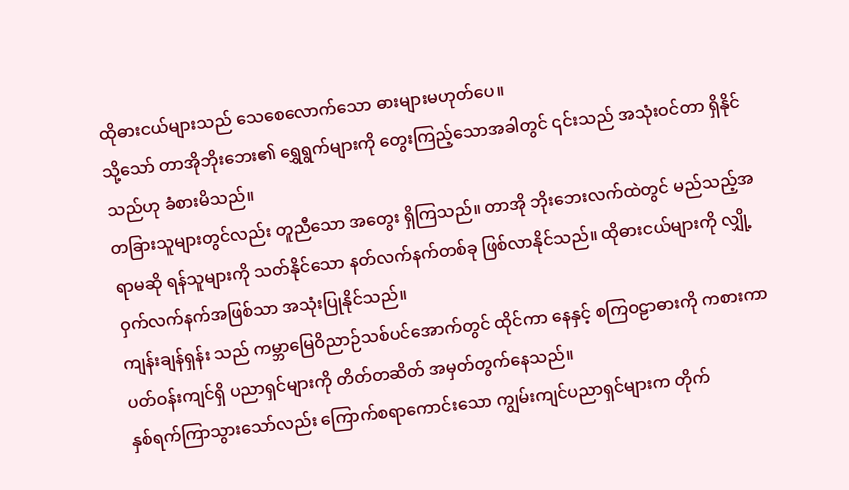ထိုဓားငယ်များသည် သေစေလောက်သော ဓားများမဟုတ်ပေ။
သို့သော် တာအိုဘိုးဘေး၏ ရွှေရွက်များကို တွေးကြည့်သောအခါတွင် ၎င်းသည် အသုံးဝင်တာ ရှိနိုင်သည်ဟု ခံစားမိသည်။
တခြားသူများတွင်လည်း တူညီသော အတွေး ရှိကြသည်။ တာအို ဘိုးဘေးလက်ထဲတွင် မည်သည့်အရာမဆို ရန်သူများကို သတ်နိုင်သော နတ်လက်နက်တစ်ခု ဖြစ်လာနိုင်သည်။ ထိုဓားငယ်များကို လျှို့ဝှက်လက်နက်အဖြစ်သာ အသုံးပြုနိုင်သည်။
ကျန်းချန်ရှန်း သည် ကမ္ဘာမြေဝိညာဉ်သစ်ပင်အောက်တွင် ထိုင်ကာ နေနှင့် စကြဝဠာဓားကို ကစားကာ ပတ်ဝန်းကျင်ရှိ ပညာရှင်များကို တိတ်တဆိတ် အမှတ်တွက်နေသည်။
နှစ်ရက်ကြာသွားသော်လည်း ကြောက်စရာကောင်းသော ကျွမ်းကျင်ပညာရှင်များက တိုက်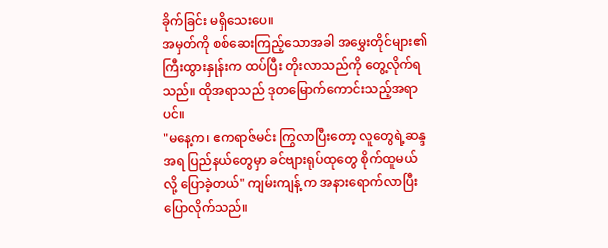ခိုက်ခြင်း မရှိသေးပေ။
အမှတ်ကို စစ်ဆေးကြည့်သောအခါ အမွှေးတိုင်များ၏ ကြီးထွားနှုန်းက ထပ်ပြီး တိုးလာသည်ကို တွေ့လိုက်ရသည်။ ထိုအရာသည် ဒုတမြောက်ကောင်းသည့်အရာပင်။
"မနေ့က၊ ဧကရာဇ်မင်း ကြွလာပြီးတော့ လူတွေရဲ့ဆန္ဒအရ ပြည်နယ်တွေမှာ ခင်ဗျားရုပ်ထုတွေ စိုက်ထူမယ်လို့ ပြောခဲ့တယ်" ကျမ်းကျန့် က အနားရောက်လာပြီး ပြောလိုက်သည်။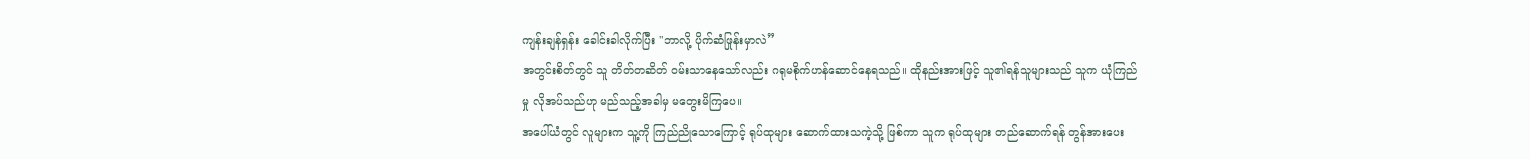ကျန်းချန်ရှန်း ခေါင်းခါလိုက်ပြီး "ဘာလို့ ပိုက်ဆံဖြုန်းမှာလဲ”
အတွင်းစိတ်တွင် သူ တိတ်တဆိတ် ဝမ်းသာနေသော်လည်း ဂရုမစိုက်ဟန်ဆောင်နေရသည်။ ထိုနည်းအားဖြင့် သူ၏ရန်သူများသည် သူက ယုံကြည်မှု လိုအပ်သည်ဟု မည်သည့်အခါမှ မတွေးမိကြပေ။
အပေါ်ယံတွင် လူများက သူ့ကို ကြည်ညိုသောကြောင့် ရုပ်ထုများ ဆောက်ထားသကဲ့သို့ ဖြစ်ကာ သူက ရုပ်ထုများ တည်ဆောက်ရန် တွန်အားပေး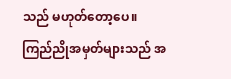သည် မဟုတ်တော့ပေ။
ကြည်ညိုအမှတ်များသည် အ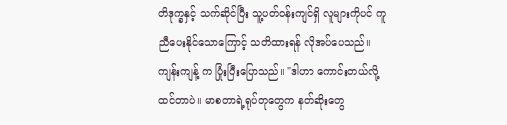တိဒုက္ခနှင့် သက်ဆိုင်ပြီး သူ့ပတ်ဝန်းကျင်ရှိ လူများကိုပင် ကူညီပေးနိုင်သောကြောင့် သတိထားရန် လိုအပ်ပေသည်။
ကျန်းကျန့် က ပြုံးပြီးပြောသည်။ "ဒါဟာ ကောင်းတယ်လို့ ထင်တာပဲ။ မာစတာရဲ့ရုပ်တုတွေက နတ်ဆိုးတွေ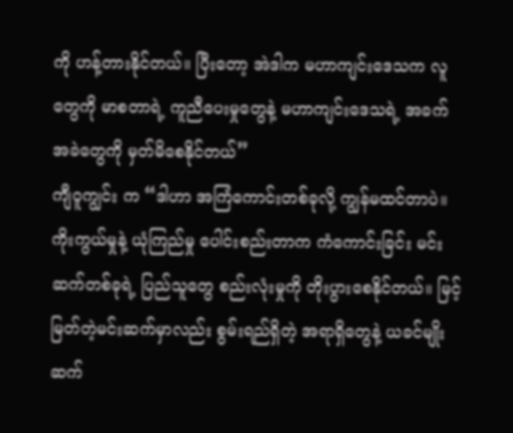ကို ဟန့်တားနိုင်တယ်။ ပြီးတော့ အဲဒါက မဟာကျင်းဒေသက လူတွေကို မာစတာရဲ့ ကူညီပေးမှုတွေနဲ့ မဟာကျင်းဒေသရဲ့ အခက်အခဲတွေကို မှတ်မိစေနိုင်တယ်”
ကျီဝူကျွင်း က “ဒါဟာ အကြံကောင်းတစ်ခုလို့ ကျွန်မထင်တာပဲ။ ကိုးကွယ်မှုနဲ့ ယုံကြည်မှု ပေါင်းစည်းတာက ကံကောင်းခြင်း မင်းဆက်တစ်ခုရဲ့ ပြည်သူတွေ စည်းလုံးမှုကို တိုးပွားစေနိုင်တယ်။ မြင့်မြတ်တဲ့မင်းဆက်မှာလည်း စွမ်းရည်ရှိတဲ့ အရာရှိတွေနဲ့ ယခင်မျိုးဆက်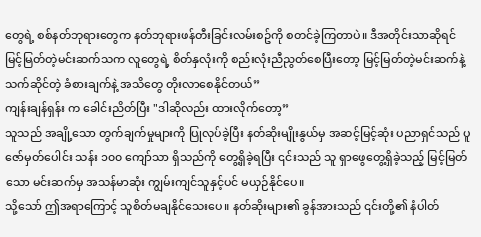တွေရဲ့ စစ်နတ်ဘုရားတွေက နတ်ဘုရားဖန်တီးခြင်းလမ်းစဥ်ကို စတင်ခဲ့ကြတာပဲ။ ဒီအတိုင်းသာဆိုရင် မြင့်မြတ်တဲ့မင်းဆက်သက လူတွေရဲ့ စိတ်နှလုံးကို စည်းလုံးညီညွတ်စေပြီးတော့ မြင့်မြတ်တဲ့မင်းဆက်နဲ့ သက်ဆိုင်တဲ့ ခံစားချက်နဲ့ အသိတွေ တိုးလာစေနိုင်တယ်”
ကျန်းချန်ရှန်း က ခေါင်းညိတ်ပြီး "ဒါဆိုလည်း ထားလိုက်တော့”
သူသည် အချို့သော တွက်ချက်မှုများကို ပြုလုပ်ခဲ့ပြီး နတ်ဆိုးမျိုးနွယ်မှ အဆင့်မြင့်ဆုံး ပညာရှင်သည် ပူဇော်မှတ်ပေါင်း သန်း ၁၀၀ ကျော်သာ ရှိသည်ကို တွေ့ရှိခဲ့ရပြီး ၎င်းသည် သူ ရှာဖွေတွေ့ရှိခဲ့သည့် မြင့်မြတ်သော မင်းဆက်မှ အသန်မာဆုံး ကျွမ်းကျင်သူနှင့်ပင် မယှဉ်နိုင်ပေ။
သို့သော် ဤအရာကြောင့် သူစိတ်မချနိုင်သေးပေ။ နတ်ဆိုးများ၏ ခွန်အားသည် ၎င်းတို့၏ နံပါတ်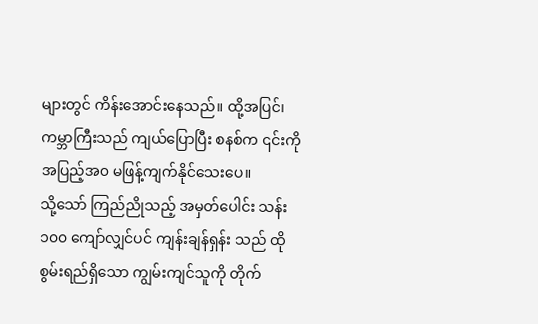များတွင် ကိန်းအောင်းနေသည်။ ထို့အပြင်၊ ကမ္ဘာကြီးသည် ကျယ်ပြောပြီး စနစ်က ၎င်းကို အပြည့်အ၀ မဖြန့်ကျက်နိုင်သေးပေ။
သို့သော် ကြည်ညိုသည့် အမှတ်ပေါင်း သန်း၁၀၀ ကျော်လျှင်ပင် ကျန်းချန်ရှန်း သည် ထိုစွမ်းရည်ရှိသော ကျွမ်းကျင်သူကို တိုက်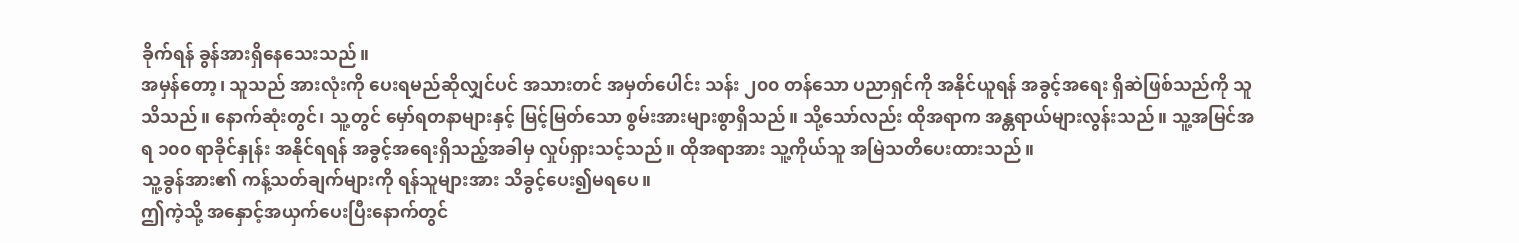ခိုက်ရန် ခွန်အားရှိနေသေးသည်။
အမှန်တော့၊ သူသည် အားလုံးကို ပေးရမည်ဆိုလျှင်ပင် အသားတင် အမှတ်ပေါင်း သန်း ၂၀၀ တန်သော ပညာရှင်ကို အနိုင်ယူရန် အခွင့်အရေး ရှိဆဲဖြစ်သည်ကို သူသိသည်။ နောက်ဆုံးတွင်၊ သူ့တွင် မှော်ရတနာများနှင့် မြင့်မြတ်သော စွမ်းအားများစွာရှိသည်။ သို့သော်လည်း ထိုအရာက အန္တရာယ်များလွန်းသည်။ သူ့အမြင်အရ ၁၀၀ ရာခိုင်နှုန်း အနိုင်ရရန် အခွင့်အရေးရှိသည့်အခါမှ လှုပ်ရှားသင့်သည်။ ထိုအရာအား သူ့ကိုယ်သူ အမြဲသတိပေးထားသည်။
သူ့ခွန်အား၏ ကန့်သတ်ချက်များကို ရန်သူများအား သိခွင့်ပေး၍မရပေ။
ဤကဲ့သို့ အနှောင့်အယှက်ပေးပြီးနောက်တွင်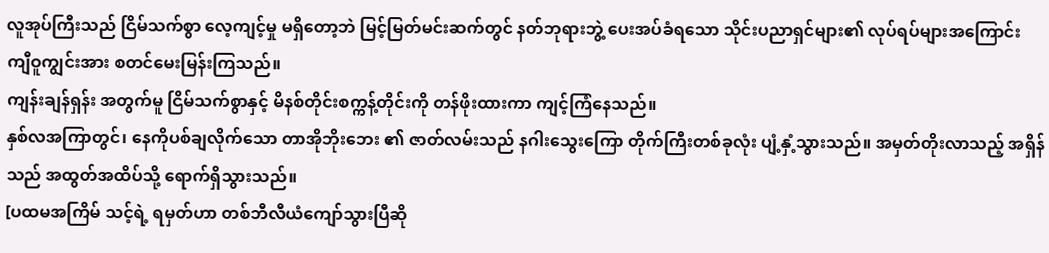လူအုပ်ကြီးသည် ငြိမ်သက်စွာ လေ့ကျင့်မှု မရှိတော့ဘဲ မြင့်မြတ်မင်းဆက်တွင် နတ်ဘုရားဘွဲ့ ပေးအပ်ခံရသော သိုင်းပညာရှင်များ၏ လုပ်ရပ်များအကြောင်း ကျီဝူကျွင်းအား စတင်မေးမြန်းကြသည်။
ကျန်းချန်ရှန်း အတွက်မူ ငြိမ်သက်စွာနှင့် မိနစ်တိုင်းစက္ကန့်တိုင်းကို တန်ဖိုးထားကာ ကျင့်ကြံနေသည်။
နှစ်လအကြာတွင်၊ နေကိုပစ်ချလိုက်သော တာအိုဘိုးဘေး ၏ ဇာတ်လမ်းသည် နဂါးသွေးကြော တိုက်ကြီးတစ်ခုလုံး ပျံ့နှံ့သွားသည်။ အမှတ်တိုးလာသည့် အရှိန်သည် အထွတ်အထိပ်သို့ ရောက်ရှိသွားသည်။
[ပထမအကြိမ် သင့်ရဲ့ ရမှတ်ဟာ တစ်ဘီလီယံကျော်သွားပြီဆို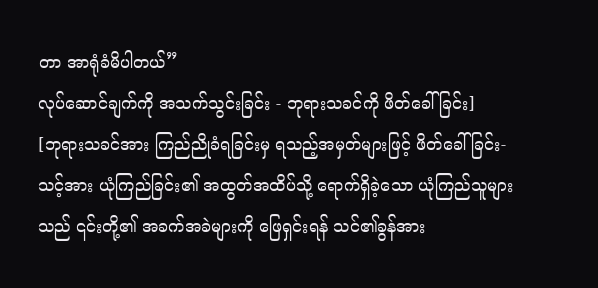တာ အာရုံခံမိပါတယ်”
လုပ်ဆောင်ချက်ကို အသက်သွင်းခြင်း - ဘုရားသခင်ကို ဖိတ်ခေါ်ခြင်း]
[ဘုရားသခင်အား ကြည်ညိုခံရခြင်းမှ ရသည့်အမှတ်များဖြင့် ဖိတ်ခေါ်ခြင်း- သင့်အား ယုံကြည်ခြင်း၏ အထွတ်အထိပ်သို့ ရောက်ရှိခဲ့သော ယုံကြည်သူများသည် ၎င်းတို့၏ အခက်အခဲများကို ဖြေရှင်းရန် သင်၏ခွန်အား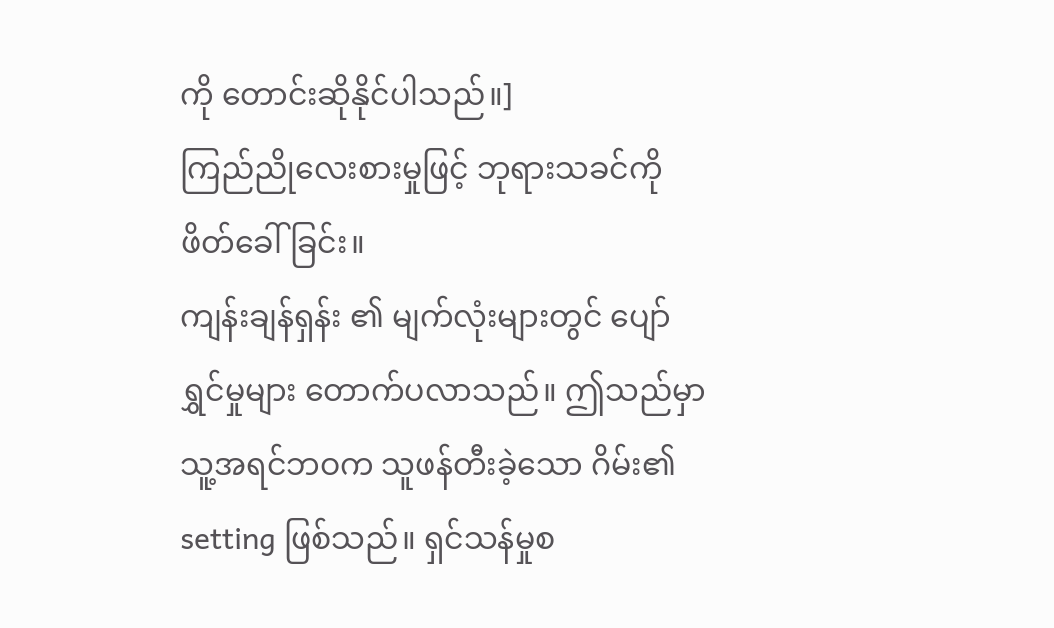ကို တောင်းဆိုနိုင်ပါသည်။]
ကြည်ညိုလေးစားမှုဖြင့် ဘုရားသခင်ကို ဖိတ်ခေါ်ခြင်း။
ကျန်းချန်ရှန်း ၏ မျက်လုံးများတွင် ပျော်ရွှင်မှုများ တောက်ပလာသည်။ ဤသည်မှာ သူ့အရင်ဘဝက သူဖန်တီးခဲ့သော ဂိမ်း၏ setting ဖြစ်သည်။ ရှင်သန်မှုစ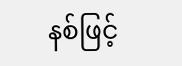နစ်ဖြင့်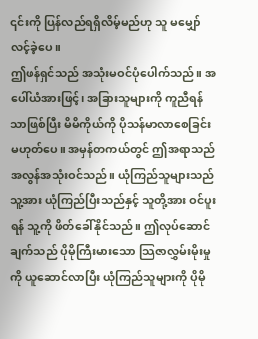၎င်းကို ပြန်လည်ရရှိလိမ့်မည်ဟု သူ မမျှော်လင့်ခဲ့ပေ။
ဤဖန်ရှင်သည် အသုံးမဝင်ပုံပေါက်သည်။ အပေါ်ယံအားဖြင့်၊ အခြားသူများကို ကူညီရန်သာဖြစ်ပြီး မိမိကိုယ်ကို ပိုသန်မာလာစေခြင်းမဟုတ်ပေ။ အမှန်တကယ်တွင် ဤအရာသည် အလွန်အသုံးဝင်သည်။ ယုံကြည်သူများသည် သူ့အား ယုံကြည်ပြီးသည်နှင့် သူတို့အား ဝင်ပူးရန် သူ့ကို ဖိတ်ခေါ်နိုင်သည်။ ဤလုပ်ဆောင်ချက်သည် ပိုမိုကြီးမားသော သြဇာလွှမ်းမိုးမှုကို ယူဆောင်လာပြီး ယုံကြည်သူများကို ပိုမို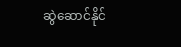ဆွဲဆောင်နိုင်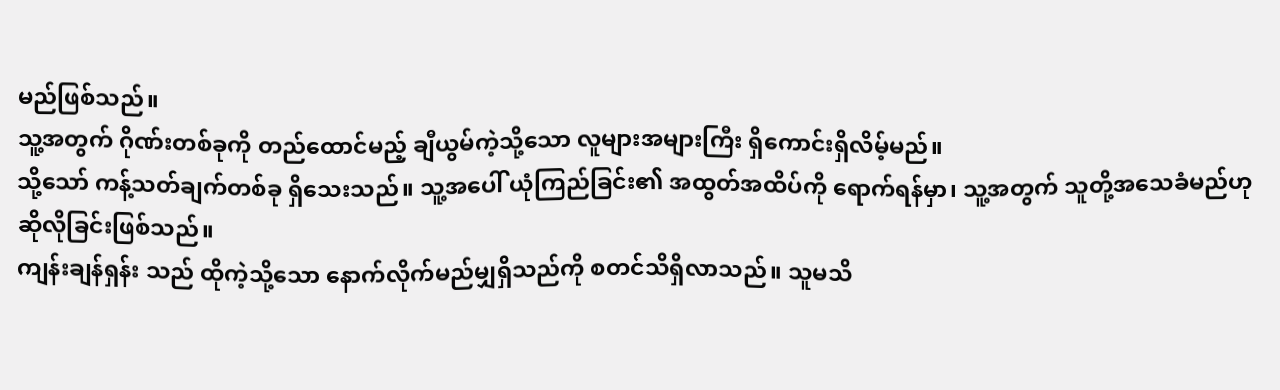မည်ဖြစ်သည်။
သူ့အတွက် ဂိုဏ်းတစ်ခုကို တည်ထောင်မည့် ချီယွမ်ကဲ့သို့သော လူများအများကြီး ရှိကောင်းရှိလိမ့်မည်။
သို့သော် ကန့်သတ်ချက်တစ်ခု ရှိသေးသည်။ သူ့အပေါ် ယုံကြည်ခြင်း၏ အထွတ်အထိပ်ကို ရောက်ရန်မှာ၊ သူ့အတွက် သူတို့အသေခံမည်ဟု ဆိုလိုခြင်းဖြစ်သည်။
ကျန်းချန်ရှန်း သည် ထိုကဲ့သို့သော နောက်လိုက်မည်မျှရှိသည်ကို စတင်သိရှိလာသည်။ သူမသိ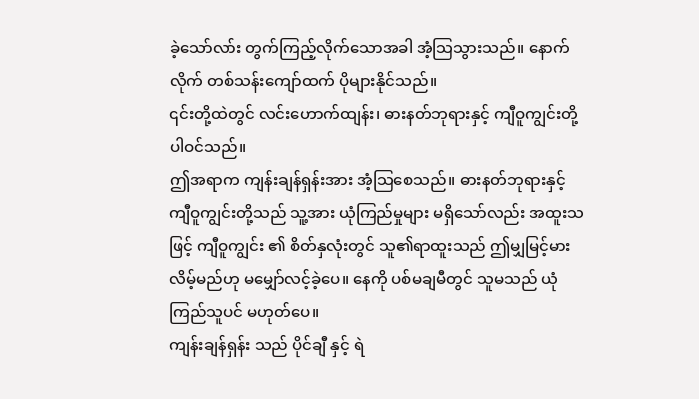ခဲ့သော်လာ်း တွက်ကြည့်လိုက်သောအခါ အံ့သြသွားသည်။ နောက်လိုက် တစ်သန်းကျော်ထက် ပိုများနိုင်သည်။
၎င်းတို့ထဲတွင် လင်းဟောက်ထျန်း၊ ဓားနတ်ဘုရားနှင့် ကျီဝူကျွင်းတို့ ပါဝင်သည်။
ဤအရာက ကျန်းချန်ရှန်းအား အံ့သြစေသည်။ ဓားနတ်ဘုရားနှင့် ကျီဝူကျွင်းတို့သည် သူ့အား ယုံကြည်မှုများ မရှိသော်လည်း အထူးသဖြင့် ကျီဝူကျွင်း ၏ စိတ်နှလုံးတွင် သူ၏ရာထူးသည် ဤမျှမြင့်မားလိမ့်မည်ဟု မမျှော်လင့်ခဲ့ပေ။ နေကို ပစ်မချမီတွင် သူမသည် ယုံကြည်သူပင် မဟုတ်ပေ။
ကျန်းချန်ရှန်း သည် ပိုင်ချီ နှင့် ရဲ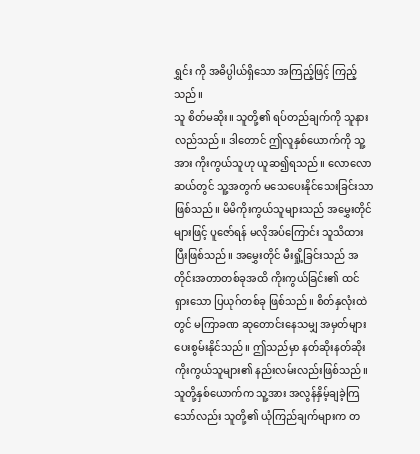ရွှင်း ကို အဓိပ္ပါယ်ရှိသော အကြည့်ဖြင့် ကြည့်သည်။
သူ စိတ်မဆိုး။ သူတို့၏ ရပ်တည်ချက်ကို သူနားလည်သည်။ ဒါတောင် ဤလူနှစ်ယောက်ကို သူ့အား ကိုးကွယ်သူဟု ယူဆ၍ရသည်။ လောလောဆယ်တွင် သူ့အတွက် မသေပေးနိုင်သေးခြင်းသာ ဖြစ်သည်။ မိမိကိုးကွယ်သူများသည် အမွှေးတိုင်များဖြင့် ပူဇော်ရန် မလိုအပ်ကြောင်း သူသိထားပြီးဖြစ်သည်။ အမွှေးတိုင် မီးရှို့ခြင်းသည် အတိုင်းအတာတစ်ခုအထိ ကိုးကွယ်ခြင်း၏ ထင်ရှားသော ပြယုဂ်တစ်ခု ဖြစ်သည်။ စိတ်နှလုံးထဲတွင် မကြာခဏ ဆုတောင်းနေသမျှ အမှတ်များ ပေးစွမ်းနိုင်သည်။ ဤသည်မှာ နတ်ဆိုးနတ်ဆိုး ကိုးကွယ်သူများ၏ နည်းလမ်းလည်းဖြစ်သည်။
သူတို့နှစ်ယောက်က သူ့အား အလွန်နှိမ့်ချခဲ့ကြသော်လည်း သူတို့၏ ယုံကြည်ချက်များက တ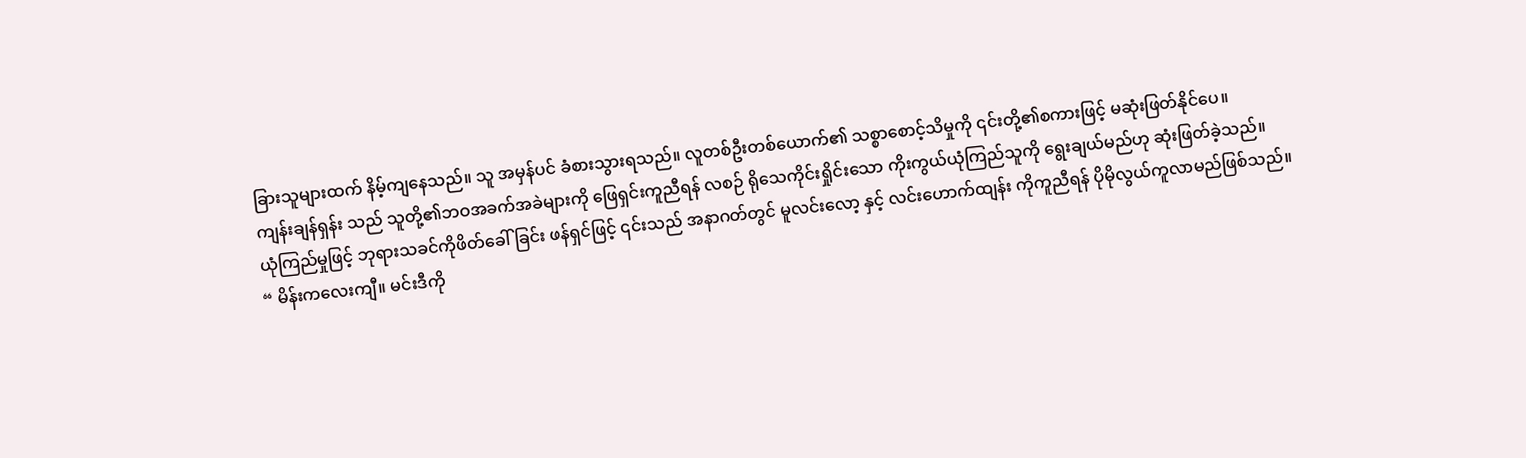ခြားသူများထက် နိမ့်ကျနေသည်။ သူ အမှန်ပင် ခံစားသွားရသည်။ လူတစ်ဦးတစ်ယောက်၏ သစ္စာစောင့်သိမှုကို ၎င်းတို့၏စကားဖြင့် မဆုံးဖြတ်နိုင်ပေ။
ကျန်းချန်ရှန်း သည် သူတို့၏ဘဝအခက်အခဲများကို ဖြေရှင်းကူညီရန် လစဉ် ရိုသေကိုင်းရှိုင်းသော ကိုးကွယ်ယုံကြည်သူကို ရွေးချယ်မည်ဟု ဆုံးဖြတ်ခဲ့သည်။
ယုံကြည်မှုဖြင့် ဘုရားသခင်ကိုဖိတ်ခေါ်ခြင်း ဖန်ရှင်ဖြင့် ၎င်းသည် အနာဂတ်တွင် မူလင်းလော့ နှင့် လင်းဟောက်ထျန်း ကိုကူညီရန် ပိုမိုလွယ်ကူလာမည်ဖြစ်သည်။
“ မိန်းကလေးကျီ။ မင်းဒီကို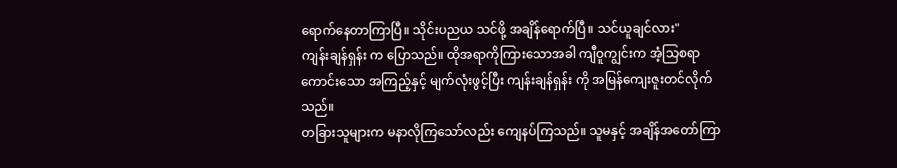ရောက်နေတာကြာပြီ။ သိုင်းပညယ သင်ဖို့ အချိန်ရောက်ပြီ။ သင်ယူချင်လား"
ကျန်းချန်ရှန်း က ပြောသည်။ ထိုအရာကိုကြားသောအခါ ကျီဝူကျွင်းက အံ့သြစရာကောင်းသော အကြည့်နှင့် မျက်လုံးဖွင့်ပြီး ကျန်းချန်ရှန်း ကို အမြန်ကျေးဇူးတင်လိုက်သည်။
တခြားသူများက မနာလိုကြသော်လည်း ကျေနပ်ကြသည်။ သူမနှင့် အချိန်အတော်ကြာ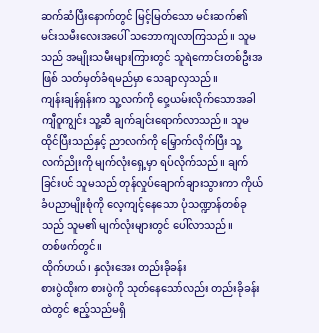ဆက်ဆံပြီးနောက်တွင် မြင့်မြတ်သော မင်းဆက်၏ မင်းသမီးလေးအပေါ် သဘောကျလာကြသည်။ သူမသည် အမျိုးသမီးများကြားတွင် သူရဲကောင်းတစ်ဦးအဖြစ် သတ်မှတ်ခံရမည်မှာ သေချာလှသည်။
ကျန်းချန်ရှန်းက သူ့လက်ကို ဝှေ့ယမ်းလိုက်သောအခါ ကျီဝူကျွင်း သူ့ဆီ ချက်ချင်းရောက်လာသည်။ သူမထိုင်ပြီးသည်နှင့် ညာလက်ကို မြှောက်လိုက်ပြီး သူ့လက်ညိုးကို မျက်လုံးရှေ့မှာ ရပ်လိုက်သည်။ ချက်ခြင်းပင် သူမသည် တုန်လှုပ်ချောက်ချားသွားကာ ကိုယ်ခံပညာမျိုးစုံကို လေ့ကျင့်နေသော ပုံသဏ္ဍာန်တစ်ခုသည် သူမ၏ မျက်လုံးများတွင် ပေါ်လာသည်။
တစ်ဖက်တွင်။
ထိုက်ဟယ်၊ နှလုံးအေး တည်းခိုခန်း
စားပွဲထိုးက စားပွဲကို သုတ်နေသော်လည်း တည်းခိုခန်းထဲတွင် ဧည့်သည်မရှိ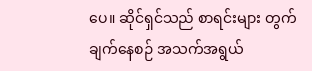ပေ။ ဆိုင်ရှင်သည် စာရင်းများ တွက်ချက်နေစဉ် အသက်အရွယ်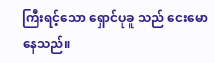ကြီးရင့်သော ရှောင်ပုခူ သည် ငေးမောနေသည်။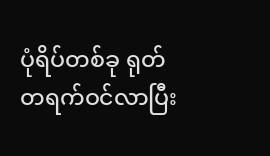ပုံရိပ်တစ်ခု ရုတ်တရက်ဝင်လာပြီး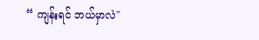“ ကျန်းရင် ဘယ်မှာလဲ"